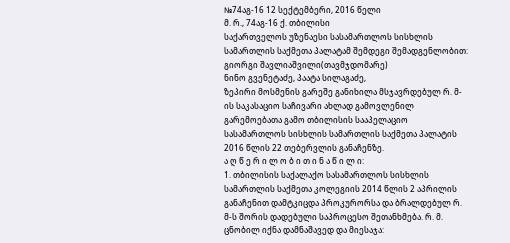№74აგ-16 12 სექტემბერი, 2016 წელი
მ. რ., 74აგ-16 ქ. თბილისი
საქართველოს უზენაესი სასამართლოს სისხლის სამართლის საქმეთა პალატამ შემდეგი შემადგენლობით:
გიორგი შავლიაშვილი(თავმჯდომარე)
ნინო გვენეტაძე, პაატა სილაგაძე,
ზეპირი მოსმენის გარეშე განიხილა მსჯავრდებულ რ. მ-ის საკასაციო საჩივარი ახლად გამოვლენილ გარემოებათა გამო თბილისის სააპელაციო სასამართლოს სისხლის სამართლის საქმეთა პალატის 2016 წლის 22 თებერვლის განაჩენზე.
ა ღ წ ე რ ი ლ ო ბ ი თ ი ნ ა წ ი ლ ი:
1. თბილისის საქალაქო სასამართლოს სისხლის სამართლის საქმეთა კოლეგიის 2014 წლის 2 აპრილის განაჩენით დამტკიცდა პროკურორსა და ბრალდებულ რ. მ-ს შორის დადებული საპროცესო შეთანხმება. რ. მ. ცნობილ იქნა დამნაშავედ და მიესაჯა: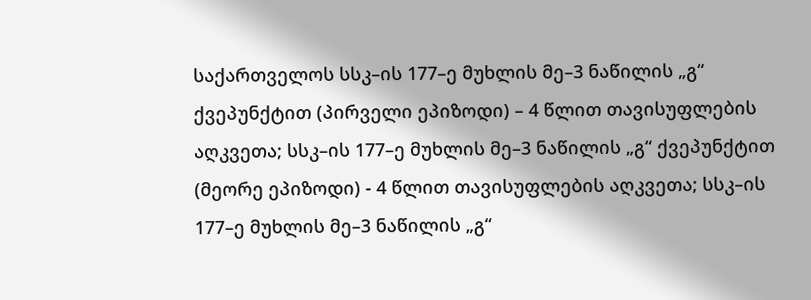საქართველოს სსკ–ის 177–ე მუხლის მე–3 ნაწილის „გ“ ქვეპუნქტით (პირველი ეპიზოდი) – 4 წლით თავისუფლების აღკვეთა; სსკ–ის 177–ე მუხლის მე–3 ნაწილის „გ“ ქვეპუნქტით (მეორე ეპიზოდი) - 4 წლით თავისუფლების აღკვეთა; სსკ–ის 177–ე მუხლის მე–3 ნაწილის „გ“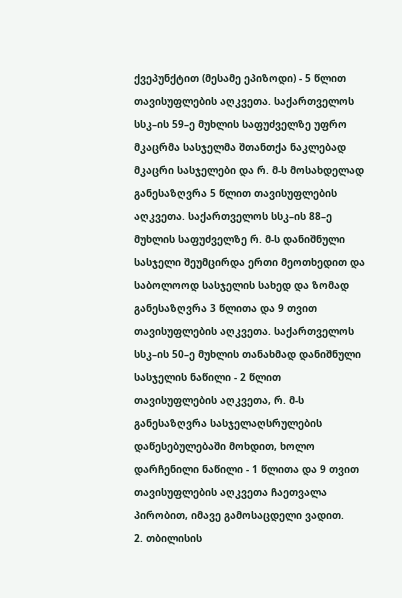ქვეპუნქტით (მესამე ეპიზოდი) - 5 წლით თავისუფლების აღკვეთა. საქართველოს სსკ–ის 59–ე მუხლის საფუძველზე უფრო მკაცრმა სასჯელმა შთანთქა ნაკლებად მკაცრი სასჯელები და რ. მ-ს მოსახდელად განესაზღვრა 5 წლით თავისუფლების აღკვეთა. საქართველოს სსკ–ის 88–ე მუხლის საფუძველზე რ. მ-ს დანიშნული სასჯელი შეუმცირდა ერთი მეოთხედით და საბოლოოდ სასჯელის სახედ და ზომად განესაზღვრა 3 წლითა და 9 თვით თავისუფლების აღკვეთა. საქართველოს სსკ–ის 50–ე მუხლის თანახმად დანიშნული სასჯელის ნაწილი - 2 წლით თავისუფლების აღკვეთა, რ. მ-ს განესაზღვრა სასჯელაღსრულების დაწესებულებაში მოხდით, ხოლო დარჩენილი ნაწილი - 1 წლითა და 9 თვით თავისუფლების აღკვეთა ჩაეთვალა პირობით, იმავე გამოსაცდელი ვადით.
2. თბილისის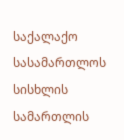საქალაქო სასამართლოს სისხლის სამართლის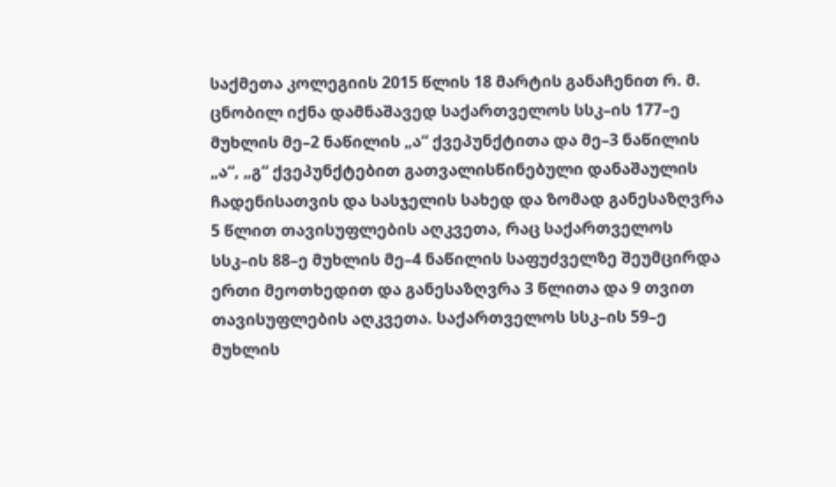საქმეთა კოლეგიის 2015 წლის 18 მარტის განაჩენით რ. მ. ცნობილ იქნა დამნაშავედ საქართველოს სსკ–ის 177–ე მუხლის მე–2 ნაწილის „ა“ ქვეპუნქტითა და მე–3 ნაწილის „ა“, „გ“ ქვეპუნქტებით გათვალისწინებული დანაშაულის ჩადენისათვის და სასჯელის სახედ და ზომად განესაზღვრა 5 წლით თავისუფლების აღკვეთა, რაც საქართველოს სსკ–ის 88–ე მუხლის მე–4 ნაწილის საფუძველზე შეუმცირდა ერთი მეოთხედით და განესაზღვრა 3 წლითა და 9 თვით თავისუფლების აღკვეთა. საქართველოს სსკ–ის 59–ე მუხლის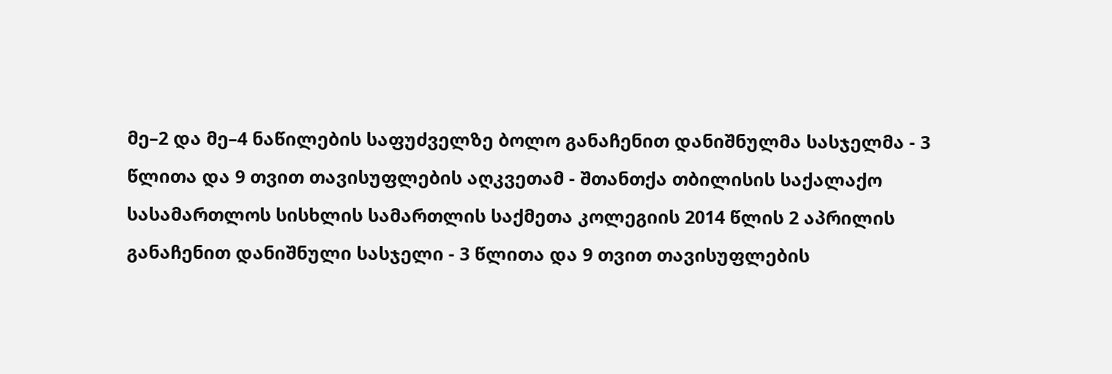მე–2 და მე–4 ნაწილების საფუძველზე ბოლო განაჩენით დანიშნულმა სასჯელმა - 3 წლითა და 9 თვით თავისუფლების აღკვეთამ - შთანთქა თბილისის საქალაქო სასამართლოს სისხლის სამართლის საქმეთა კოლეგიის 2014 წლის 2 აპრილის განაჩენით დანიშნული სასჯელი - 3 წლითა და 9 თვით თავისუფლების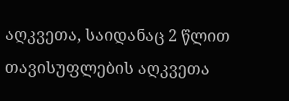აღკვეთა, საიდანაც 2 წლით თავისუფლების აღკვეთა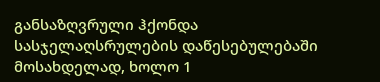განსაზღვრული ჰქონდა სასჯელაღსრულების დაწესებულებაში მოსახდელად, ხოლო 1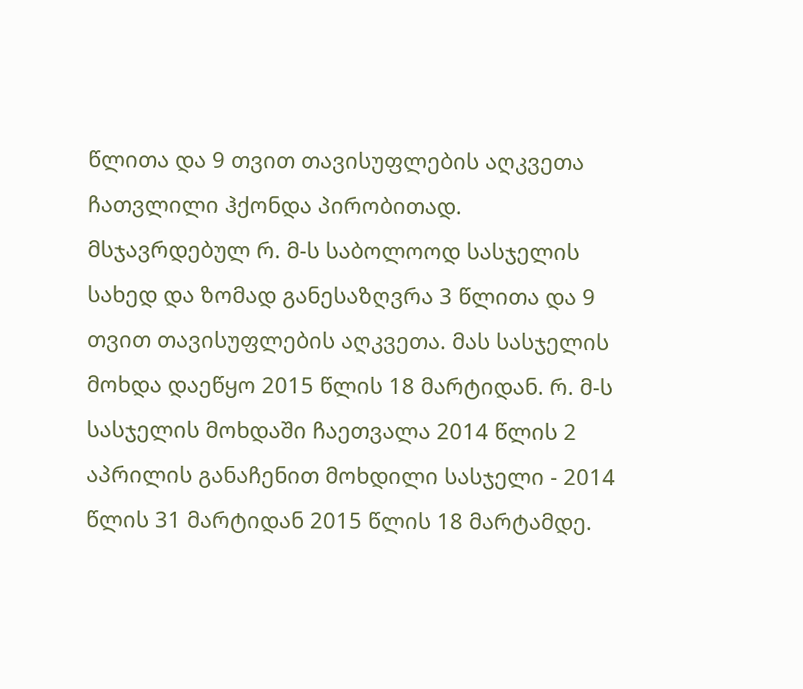წლითა და 9 თვით თავისუფლების აღკვეთა ჩათვლილი ჰქონდა პირობითად. მსჯავრდებულ რ. მ-ს საბოლოოდ სასჯელის სახედ და ზომად განესაზღვრა 3 წლითა და 9 თვით თავისუფლების აღკვეთა. მას სასჯელის მოხდა დაეწყო 2015 წლის 18 მარტიდან. რ. მ-ს სასჯელის მოხდაში ჩაეთვალა 2014 წლის 2 აპრილის განაჩენით მოხდილი სასჯელი - 2014 წლის 31 მარტიდან 2015 წლის 18 მარტამდე.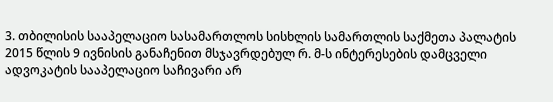3. თბილისის სააპელაციო სასამართლოს სისხლის სამართლის საქმეთა პალატის 2015 წლის 9 ივნისის განაჩენით მსჯავრდებულ რ. მ-ს ინტერესების დამცველი ადვოკატის სააპელაციო საჩივარი არ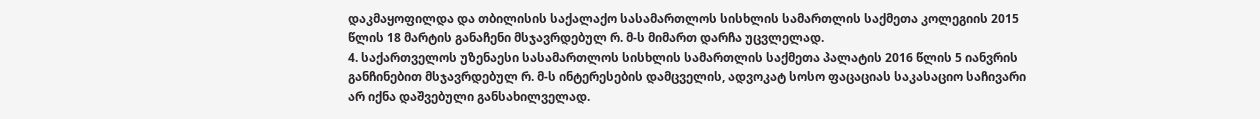დაკმაყოფილდა და თბილისის საქალაქო სასამართლოს სისხლის სამართლის საქმეთა კოლეგიის 2015 წლის 18 მარტის განაჩენი მსჯავრდებულ რ. მ-ს მიმართ დარჩა უცვლელად.
4. საქართველოს უზენაესი სასამართლოს სისხლის სამართლის საქმეთა პალატის 2016 წლის 5 იანვრის განჩინებით მსჯავრდებულ რ. მ-ს ინტერესების დამცველის, ადვოკატ სოსო ფაცაციას საკასაციო საჩივარი არ იქნა დაშვებული განსახილველად.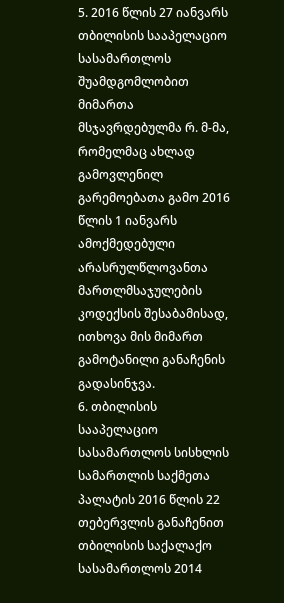5. 2016 წლის 27 იანვარს თბილისის სააპელაციო სასამართლოს შუამდგომლობით მიმართა მსჯავრდებულმა რ. მ-მა, რომელმაც ახლად გამოვლენილ გარემოებათა გამო 2016 წლის 1 იანვარს ამოქმედებული არასრულწლოვანთა მართლმსაჯულების კოდექსის შესაბამისად, ითხოვა მის მიმართ გამოტანილი განაჩენის გადასინჯვა.
6. თბილისის სააპელაციო სასამართლოს სისხლის სამართლის საქმეთა პალატის 2016 წლის 22 თებერვლის განაჩენით თბილისის საქალაქო სასამართლოს 2014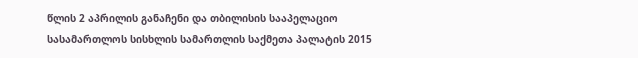წლის 2 აპრილის განაჩენი და თბილისის სააპელაციო სასამართლოს სისხლის სამართლის საქმეთა პალატის 2015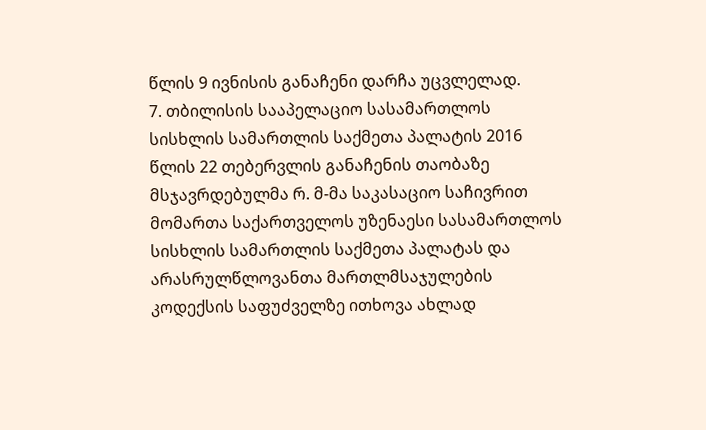წლის 9 ივნისის განაჩენი დარჩა უცვლელად.
7. თბილისის სააპელაციო სასამართლოს სისხლის სამართლის საქმეთა პალატის 2016 წლის 22 თებერვლის განაჩენის თაობაზე მსჯავრდებულმა რ. მ-მა საკასაციო საჩივრით მომართა საქართველოს უზენაესი სასამართლოს სისხლის სამართლის საქმეთა პალატას და არასრულწლოვანთა მართლმსაჯულების კოდექსის საფუძველზე ითხოვა ახლად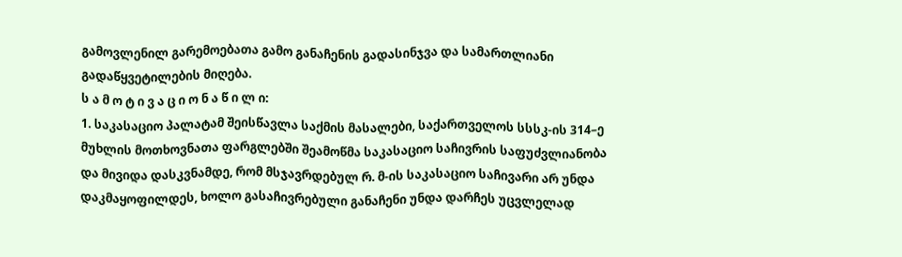გამოვლენილ გარემოებათა გამო განაჩენის გადასინჯვა და სამართლიანი გადაწყვეტილების მიღება.
ს ა მ ო ტ ი ვ ა ც ი ო ნ ა წ ი ლ ი:
1. საკასაციო პალატამ შეისწავლა საქმის მასალები, საქართველოს სსსკ-ის 314–ე მუხლის მოთხოვნათა ფარგლებში შეამოწმა საკასაციო საჩივრის საფუძვლიანობა და მივიდა დასკვნამდე, რომ მსჯავრდებულ რ. მ-ის საკასაციო საჩივარი არ უნდა დაკმაყოფილდეს, ხოლო გასაჩივრებული განაჩენი უნდა დარჩეს უცვლელად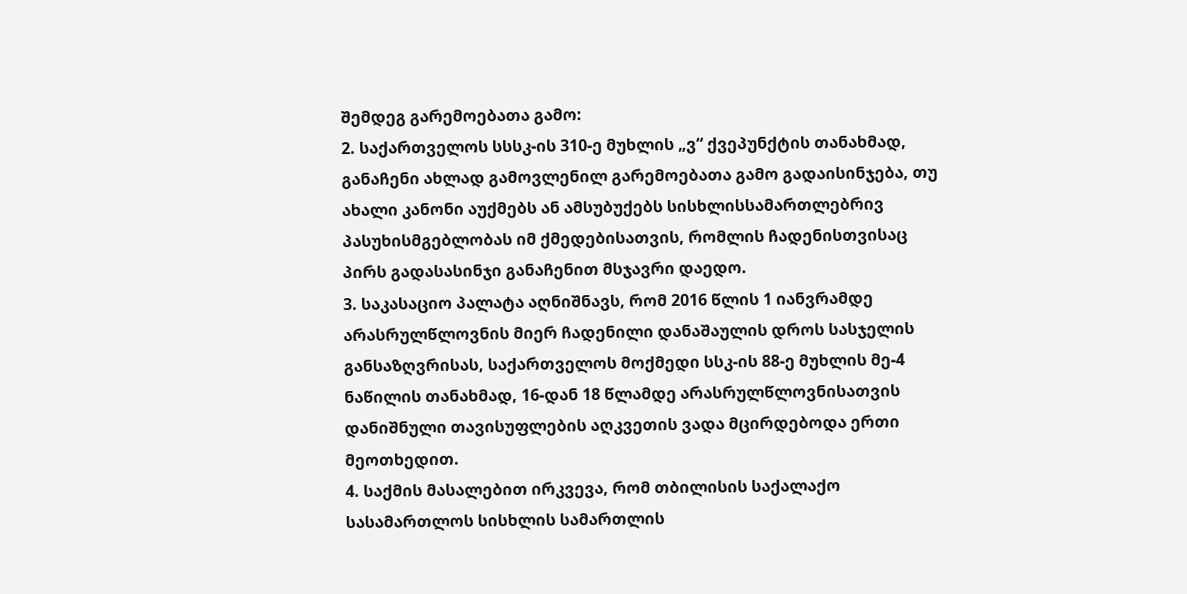შემდეგ გარემოებათა გამო:
2. საქართველოს სსსკ-ის 310-ე მუხლის „ვ“ ქვეპუნქტის თანახმად, განაჩენი ახლად გამოვლენილ გარემოებათა გამო გადაისინჯება, თუ ახალი კანონი აუქმებს ან ამსუბუქებს სისხლისსამართლებრივ პასუხისმგებლობას იმ ქმედებისათვის, რომლის ჩადენისთვისაც პირს გადასასინჯი განაჩენით მსჯავრი დაედო.
3. საკასაციო პალატა აღნიშნავს, რომ 2016 წლის 1 იანვრამდე არასრულწლოვნის მიერ ჩადენილი დანაშაულის დროს სასჯელის განსაზღვრისას, საქართველოს მოქმედი სსკ-ის 88-ე მუხლის მე-4 ნაწილის თანახმად, 16-დან 18 წლამდე არასრულწლოვნისათვის დანიშნული თავისუფლების აღკვეთის ვადა მცირდებოდა ერთი მეოთხედით.
4. საქმის მასალებით ირკვევა, რომ თბილისის საქალაქო სასამართლოს სისხლის სამართლის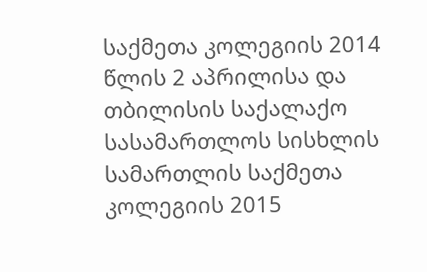საქმეთა კოლეგიის 2014 წლის 2 აპრილისა და თბილისის საქალაქო სასამართლოს სისხლის სამართლის საქმეთა კოლეგიის 2015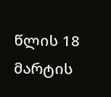წლის 18 მარტის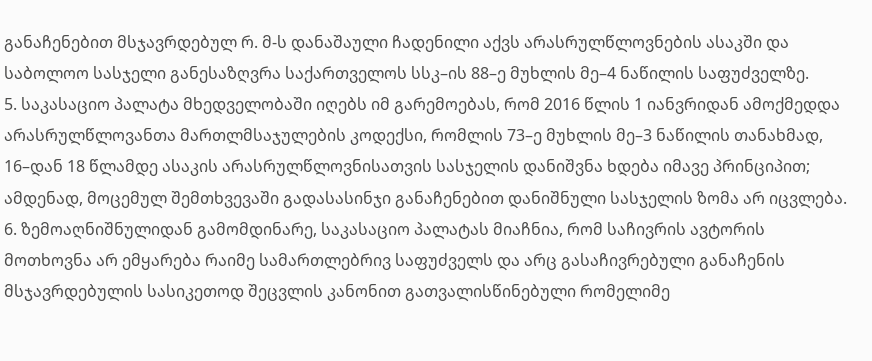განაჩენებით მსჯავრდებულ რ. მ-ს დანაშაული ჩადენილი აქვს არასრულწლოვნების ასაკში და საბოლოო სასჯელი განესაზღვრა საქართველოს სსკ–ის 88–ე მუხლის მე–4 ნაწილის საფუძველზე.
5. საკასაციო პალატა მხედველობაში იღებს იმ გარემოებას, რომ 2016 წლის 1 იანვრიდან ამოქმედდა არასრულწლოვანთა მართლმსაჯულების კოდექსი, რომლის 73–ე მუხლის მე–3 ნაწილის თანახმად, 16–დან 18 წლამდე ასაკის არასრულწლოვნისათვის სასჯელის დანიშვნა ხდება იმავე პრინციპით; ამდენად, მოცემულ შემთხვევაში გადასასინჯი განაჩენებით დანიშნული სასჯელის ზომა არ იცვლება.
6. ზემოაღნიშნულიდან გამომდინარე, საკასაციო პალატას მიაჩნია, რომ საჩივრის ავტორის მოთხოვნა არ ემყარება რაიმე სამართლებრივ საფუძველს და არც გასაჩივრებული განაჩენის მსჯავრდებულის სასიკეთოდ შეცვლის კანონით გათვალისწინებული რომელიმე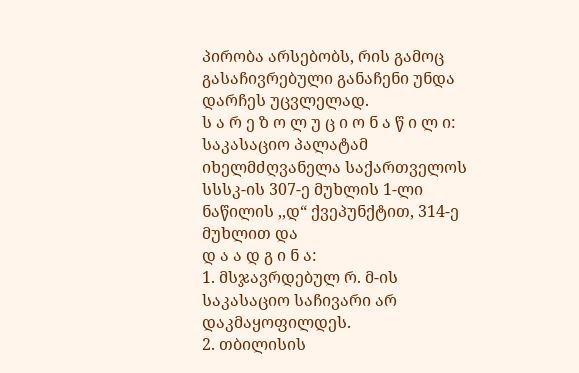პირობა არსებობს, რის გამოც გასაჩივრებული განაჩენი უნდა დარჩეს უცვლელად.
ს ა რ ე ზ ო ლ უ ც ი ო ნ ა წ ი ლ ი:
საკასაციო პალატამ იხელმძღვანელა საქართველოს სსსკ-ის 307-ე მუხლის 1-ლი ნაწილის ,,დ“ ქვეპუნქტით, 314-ე მუხლით და
დ ა ა დ გ ი ნ ა:
1. მსჯავრდებულ რ. მ-ის საკასაციო საჩივარი არ დაკმაყოფილდეს.
2. თბილისის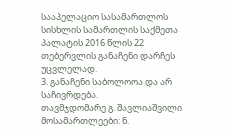სააპელაციო სასამართლოს სისხლის სამართლის საქმეთა პალატის 2016 წლის 22 თებერვლის განაჩენი დარჩეს უცვლელად.
3. განაჩენი საბოლოოა და არ საჩივრდება.
თავმჯდომარე გ. შავლიაშვილი
მოსამართლეები: ნ.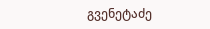გვენეტაძე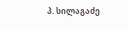პ. სილაგაძე